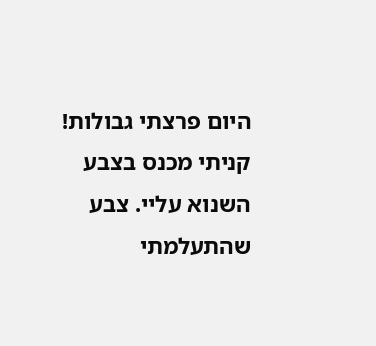היום פרצתי גבולות! קניתי מכנס בצבע השנוא עליי. צבע שהתעלמתי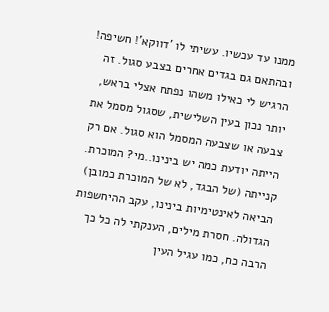ממנו עד עכשיו. עשיתי לו 'דווקא'! חשיפה! ובהתאם גם בגדים אחרים בצבע סגול. זה הרגיש לי כאילו משהו נפתח אצלי בראש, יותר נכון בעין השלישית, שסגול מסמל את צבעה או שצבעה המסמל הוא סגול. אם רק הייתה יודעת כמה יש בינינו..מי? המוכרת. קנייתה (של הבגד, לא של המוכרת כמובן) הביאה לאינטימיות בינינו, עקב ההיחשפות הגדולה. חסרת מילים, הענקתי לה כל כך הרבה כח, כמו עגיל העין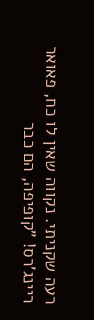רעה שקניתי. נקווה שאין לו כח, פאואר ריינג'רס! "קופיפה, הם כבר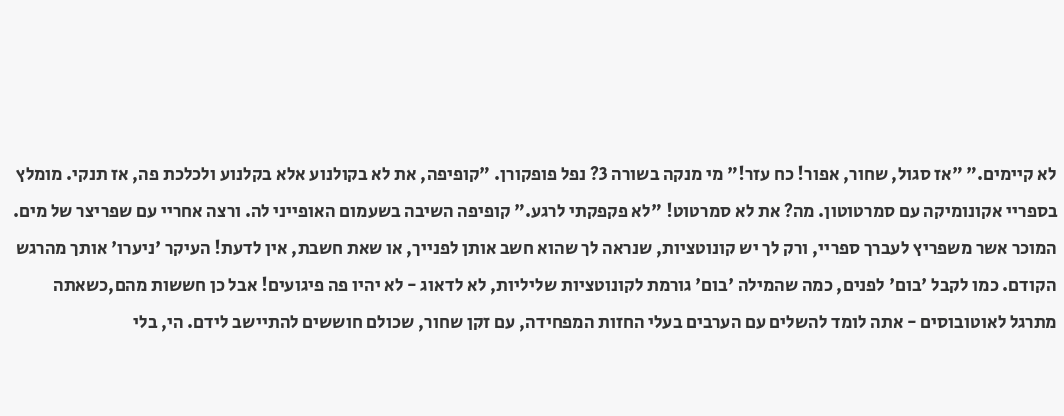לא קיימים." "אז סגול, שחור, אפור! כח עזר!" מי מנקה בשורה 3? נפל פופקורן. "קופיפה, את לא בקולנוע אלא בקלנוע ולכלכת פה, אז תנקי. מומלץ בספריי אקונומיקה עם סמרטוטון. מה? את לא סמרטוט! "לא פקפקתי לרגע." קופיפה השיבה בשעמום האופייני לה. ורצה אחריי עם שפריצר של מים. המוכר אשר משפריץ לעברך ספריי, ורק לך יש קונוטציות, שנראה לך שהוא חשב אותן לפנייך, או שאת חשבת, אין לדעת! העיקר 'ניערו' אותך מהרגש הקודם. כמו לקבל 'בום' לפנים, כמה שהמילה 'בום' גורמת לקונוטציות שליליות, לא לדאוג - לא יהיו פה פיגועים! אבל כן חששות מהם,כשאתה מתרגל לאוטובוסים - אתה לומד להשלים עם הערבים בעלי החזות המפחידה, עם זקן שחור, שכולם חוששים להתיישב לידם. הי, בלי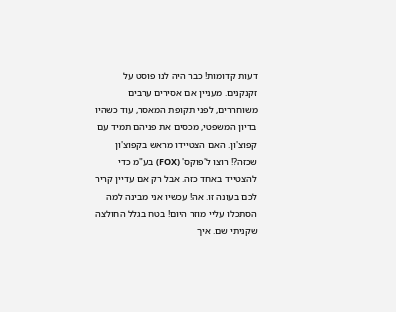דעות קדומות! כבר היה לנו פוסט על זקנקנים. מעניין אם אסירים ערבים משוחררים, לפני תקופת המאסר, עוד כשהיו בדיון המשפטי, מכסים את פניהם תמיד עם קפוצ'ון. האם הצטיידו מראש בקפוצ'ון שכזה?! רוצו ל'פוקס' (FOX) בע"מ כדי להצטייד באחד כזה. אבל רק אם עדיין קריר לכם בעונה זו. אה! עכשיו אני מבינה למה הסתכלו עליי מוזר היום! בטח בגלל החולצה שקניתי שם. איך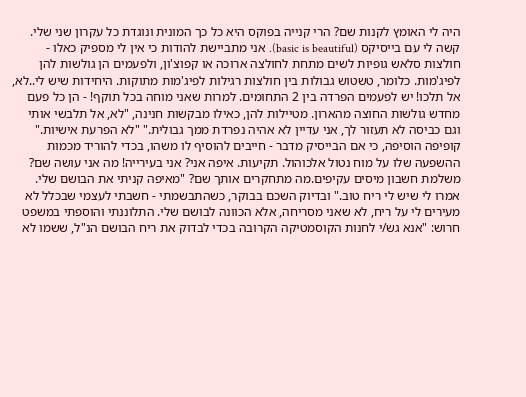היה לי האומץ לקנות שם? הרי קנייה בפוקס היא כל כך המונית ונוגדת כל עקרון שני שלי. קשה לי עם בייסיקס (basic is beautiful). אני מתביישת להודות כי אין לי מספיק כאלו - חולצות סלאש גופיות לשים מתחת לחולצה ארוכה או קפוצ'ון, ולפעמים הן גולשות להן לפיג'מות. כלומר, טשטוש גבולות בין חולצות רגילות לפיג'מות מתוקות. היחידות שיש לי..לא, אל תלכו! יש לפעמים הפרדה בין 2 התחומים. למרות שאני מוחה בכל תוקף! - הן כל פעם מחדש גולשות החוצה מהארון. מטיילות להן, כאילו מבקשות חנינה, "לא, אל תלבשי אותי וגם כביסה לא תעזור לך, אני עדיין לא אהיה נפרדת ממך גבולית." "לא הפרעת אישיות." קופיפה הוסיפה, כי אם הבייסיק מדבר - חייבים להוסיף לו משהו, בכדי להוריד מכמות ההשפעה שלו על מוח נטול אלכוהול. תקיעות. איפה אני? אני בעירייה! מה אני עושה שם? משלמת חשבון מיסים עקיפים.מה מתחקרים אותך שם? "מאיפה קניתי את הבושם שלי. אמרו לי שיש לי ריח טוב." ובדיוק השכם בבוקר, כשהתבשמתי - חשבתי לעצמי שבכלל לא מעירים לי על ריח, לא שאני מסריחה, אלא הכוונה לבושם שלי. התלוננתי והוספתי במשפט חרוש: "אנא גש/י לחנות הקוסמטיקה הקרובה בכדי לבדוק את ריח הבושם הנ"ל, ששמו לא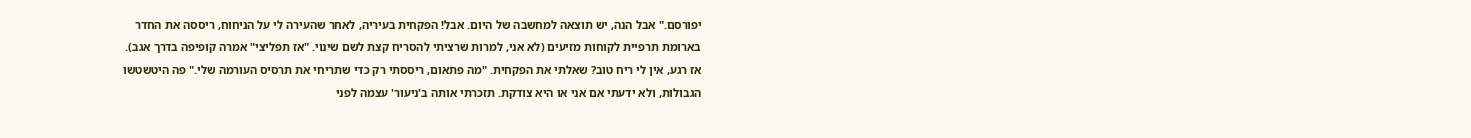יפורסם." אבל הנה, יש תוצאה למחשבה של היום. אבל! הפקחית בעיריה, לאחר שהעירה לי על הניחוח, ריססה את החדר בארומת תרפיית לקוחות מזיעים (לא אני, למרות שרציתי להסריח קצת לשם שינוי. "אז תפליצי" אמרה קופיפה בדרך אגב). אז רגע, אין לי ריח טוב? שאלתי את הפקחית. "מה פתאום, ריססתי רק כדי שתריחי את תרסיס העורמה שלי." פה היטשטשו הגבולות, ולא ידעתי אם אני או היא צודקת. תזכרתי אותה ב'ניעור' עצמה לפני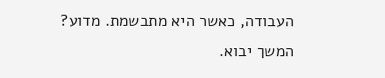העבודה, כאשר היא מתבשמת. מדוע? המשך יבוא.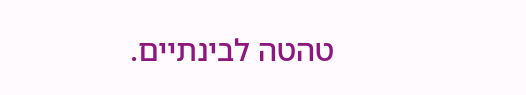טהטה לבינתיים.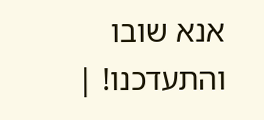אנא שובו והתעדכנו! |